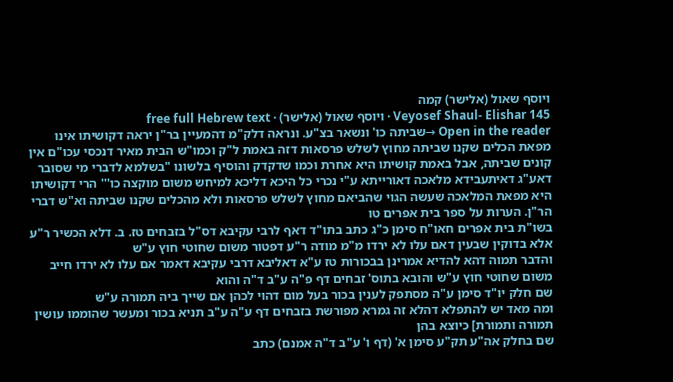ויוסף שאול (אלישר) קמה
Veyosef Shaul- Elishar 145 · ויוסף שאול (אלישר) · free full Hebrew text
Open in the reader →שביתה כו' ונשאר בצ"ע. ונראה דלק"מ דהמעיין בר"ן יראה דקושיתו אינו מפאת הכלים שקנו שביתה מחוץ לשלש פרסאות דזה באמת ל"ק וכמו"ש הבית מאיר דנכסי עכו"ם אין קונים שביתה, אבל באמת קושיתו היא אחרת וכמו שדקדק והוסיף בלשונו "בשלמא לדברי מי שסובר דאע"ג דאיתעבידא מלאכה דאורייתא ע"י נכרי כל היכא דליכא למיחש משום מוקצה כו''' הרי דקושיתו היא מפאת המלאכה שעשה הגוי שהביאם מחוץ לשלש פרסאות ולא מהכלים שקנו שביתה וא"ש דברי הר"ן. הערות על ספר בית אפרים טו
בשו"ת בית אפרים חאו"ח סימן כ"ג כתב בתו"ד דאף לרבי עקיבא דס"ל בזבחים טז. ב. דלא הכשיר ר"ע אלא בדוקין שבעין דאם עלו לא ירדו מ"מ מודה ר"ע דפטור משום שחוטי חוץ ע"ש
והדבר תמוה דהא להדיא אמרינן בבכורות טז ע"א דאליבא דרבי עקיבא דאמר אם עלו לא ירדו חייב משום שחוטי חוץ ע"ש והובא בתוס' זבחים דף פ"ה ע"ב ד"ה והוא
שם חלק יו"ד סימן ע"ה מסתפק לענין בכור בעל מום דהוי לכהן אם שייך ביה תמורה ע"ש
ומה מאד יש להתפלא דהלא זה גמרא מפורשת בזבחים דף ע"ה ע"ב תניא בכור ומעשר שהוממו עושין תמורה ותמורת] כיוצא בהן
שם בחלק אה"ע תק"ע סימן א' (דף ו' ע"ב ד"ה אמנם) כתב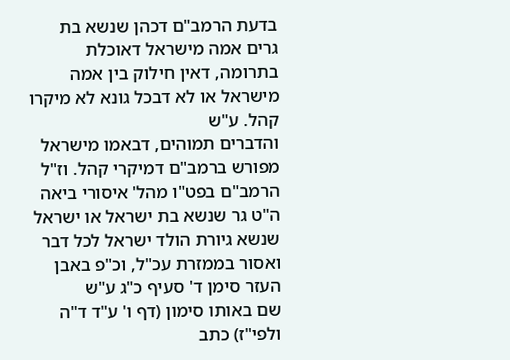בדעת הרמב"ם דכהן שנשא בת גרים אמה מישראל דאוכלת בתרומה, דאין חילוק בין אמה מישראל או לא דבכל גונא לא מיקרו קהל. ע"ש
והדברים תמוהים, דבאמו מישראל מפורש ברמב"ם דמיקרי קהל. וז"ל הרמב"ם בפט"ו מהל' איסורי ביאה ה"ט גר שנשא בת ישראל או ישראל שנשא גיורת הולד ישראל לכל דבר ואסור בממזרת עכ"ל, וכ"פ באבן העזר סימן ד' סעיף כ"ג ע"ש
שם באותו סימון (דף ו' ע"ד ד"ה ולפי"ז) כתב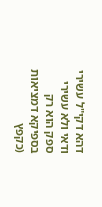דהא דקי"ל עשירי ודאי ולא עשירי ספק הוא רק בספיקא דמציאות (כקפץ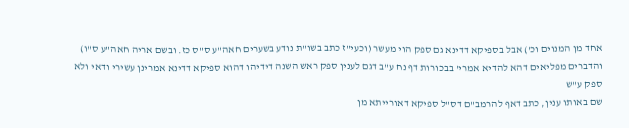אחד מן המנוים וכ') אבל בספיקא דדינא גם ספק הוי מעשר (וכעי"ז כתב בשו"ת נודע בשערים חאה"ע ס"ס כז. ובשם אריה חאה"ע ס"ו) והדברים מפליאים דהא להדיא אמרי' בבכורות דף נח ע"ב דגם לענין ספק ראש השנה דידיהו דהוא ספיקא דדינא אמרינן עשירי ודאי ולא ספק ע"ש
שם באותו ענין, כתב דאף להרמב"ם דס"ל ספיקא דאורייתא מן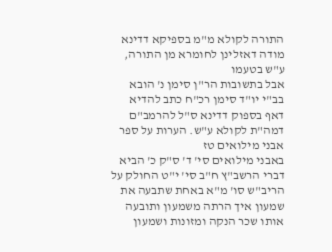התורה לקולא מ"מ בספיקא דדינא מודה דאזלינן לחומרא מן התורה, ע"ש בטעמו
אבל בתשובות הר"ן סימן נ' הובא בב"י יו"ד סימן רכ"ח כתב להדיא דאף בספוק דדינא ס"ל להרמב"ם דמה"ת לקולא ע"ש. הערות על ספר אבני מילואים טז
באבני מילואים סי' ד' ס"ק כ' הביא דברי הרשב"ץ ח"ב סי' י"ט החולק על הריב"ש סו' מ"א באחת שתבעה את שמעון איך הרתה משמעון ותובעה אותו שכר הנקה ומזונות ושמעון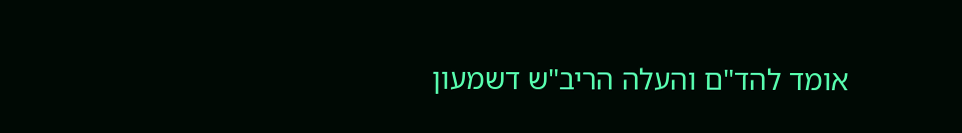אומד להד"ם והעלה הריב"ש דשמעון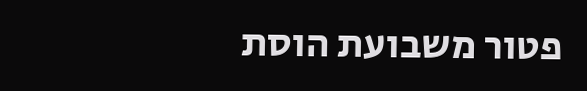פטור משבועת הוסת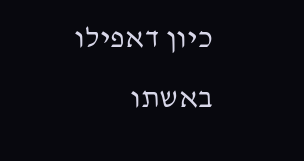כיון דאפילו באשתו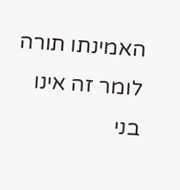האמינתו תורה לומר זה אינו בני